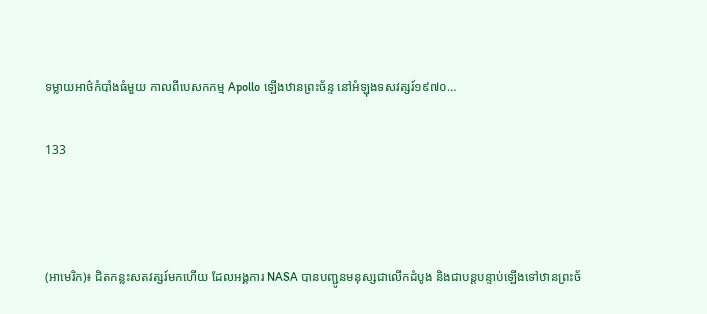ទម្លាយអាថ៌កំបាំងធំមួយ កាលពីបេសកកម្ម Apollo ឡើងឋានព្រះច័ន្ទ នៅអំឡុងទសវត្សរ៍១៩៧០…

133



(អាមេរិក)៖ ជិតកន្លះសតវត្សរ៍មកហើយ ដែលអង្គការ NASA បានបញ្ជូនមនុស្សជាលើកដំបូង និងជាបន្តបន្ទាប់ឡើងទៅឋានព្រះច័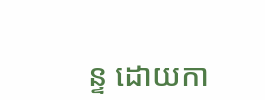ន្ទ ដោយកា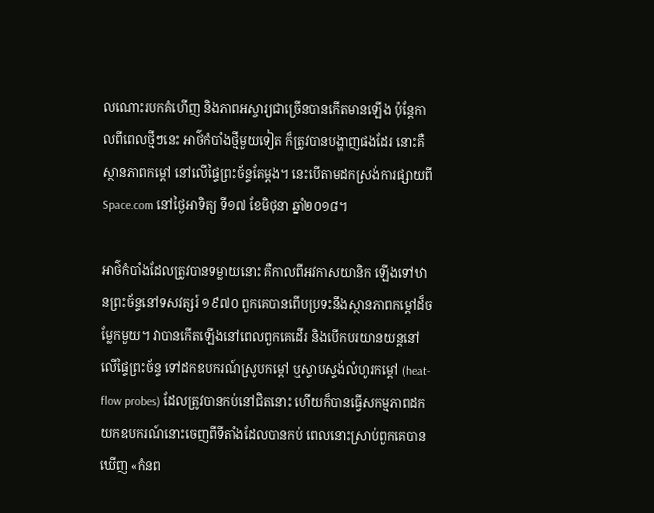លណោះរបកគំហើញ និងភាពអស្ចារ្យជាច្រើនបានកើតមានឡើង ប៉ុន្តែកាលពីពេលថ្មីៗនេះ អាថ៌កំបាំងថ្មីមួយទៀត ក៏ត្រូវបានបង្ហាញផងដែរ នោះគឺស្ថានភាពកម្តៅ នៅលើផ្ទៃព្រះច័ន្ទតែម្តង។ នេះបើតាមដកស្រង់ការផ្សាយពី Space.com នៅថ្ងៃអាទិត្យ ទី១៧ ខែមិថុនា ឆ្នាំ២០១៨។

អាថ៌កំបាំងដែលត្រូវបានទម្លាយនោះ គឺកាលពីអវកាសយានិក ឡើងទៅឋានព្រះច័ន្ទនៅទសវត្សរ៍ ១៩៧០ ពួកគេបានពើបប្រទះនឹងស្ថានភាពកម្តៅដ៏ចម្លែកមួយ។ វាបានកើតឡើងនៅពេលពួកគេដើរ និងបើកបរយានយន្តនៅលើផ្ទៃព្រះច័ន្ទ ទៅដកឧបករណ៍ស្រូបកម្តៅ ឬស្ទាបស្ទង់លំហូរកម្តៅ (heat-flow probes) ដែលត្រូវបានកប់នៅជិតនោះ ហើយក៏បានធ្វើសកម្មភាពដកយកឧបករណ៍នោះចេញពីទីតាំងដែលបានកប់ ពេលនោះស្រាប់ពួកគេបានឃើញ «កំនព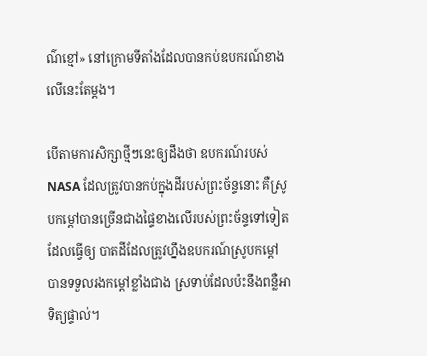ណ៌ខ្មៅ» នៅក្រោមទីតាំងដែលបានកប់ឧបករណ៍ខាងលើនេះតែម្តង។

បើតាមការសិក្សាថ្មីៗនេះឲ្យដឹងថា ឧបករណ៍របស់ NASA ដែលត្រូវបានកប់ក្នុងដីរបស់ព្រះច័ន្ទនោះ គឺស្រូបកម្តៅបានច្រើនជាងផ្ទៃខាងលើរបស់ព្រះច័ន្ទទៅទៀត ដែលធ្វើឲ្យ បាតដីដែលត្រូវហ្នឹងឧបករណ៍ស្រូបកម្តៅ បានទទួលរងកម្តៅខ្លាំងជាង ស្រទាប់ដែលប៉ះនឹងពន្លឺអាទិត្យផ្ទាល់។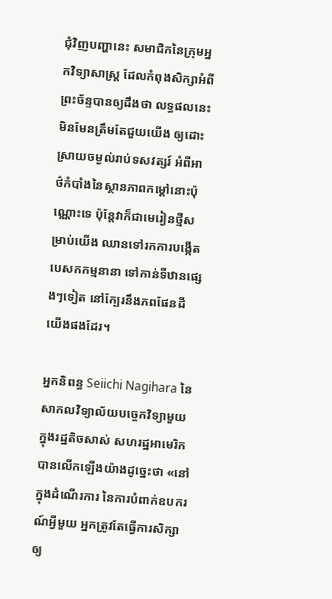ជុំវិញបញ្ហានេះ សមាជិកនៃក្រុមអ្នកវិទ្យាសាស្ត្រ ដែលកំពុងសិក្សាអំពីព្រះច័ន្ទបានឲ្យដឹងថា លទ្ធផលនេះមិនមែនត្រឹមតែជួយយើង ឲ្យដោះស្រាយចម្ងល់រាប់ទសវត្សរ៍ អំពីអាថ៌កំបាំងនៃស្ថានភាពកម្តៅនោះប៉ុណ្ណោះទេ ប៉ុន្តែវាក៏ជាមេរៀនថ្មីសម្រាប់យើង ឈានទៅរកការបង្កើតបេសកកម្មនានា ទៅកាន់ទីឋានផ្សេងៗទៀត នៅក្បែរនឹងភពផែនដីយើងផងដែរ។

អ្នកនិពន្ធ Seiichi Nagihara នៃសាកលវិទ្យាល័យបច្ចេកវិទ្យាមួយ ក្នុងរដ្ឋតិចសាស់ សហរដ្ឋអាមេរិក បានលើកឡើងយ៉ាងដូច្នេះថា «នៅក្នុងដំណើរការ នៃការបំពាក់ឧបករណ៍អ្វីមួយ អ្នកត្រូវតែធ្វើការសិក្សាឲ្យ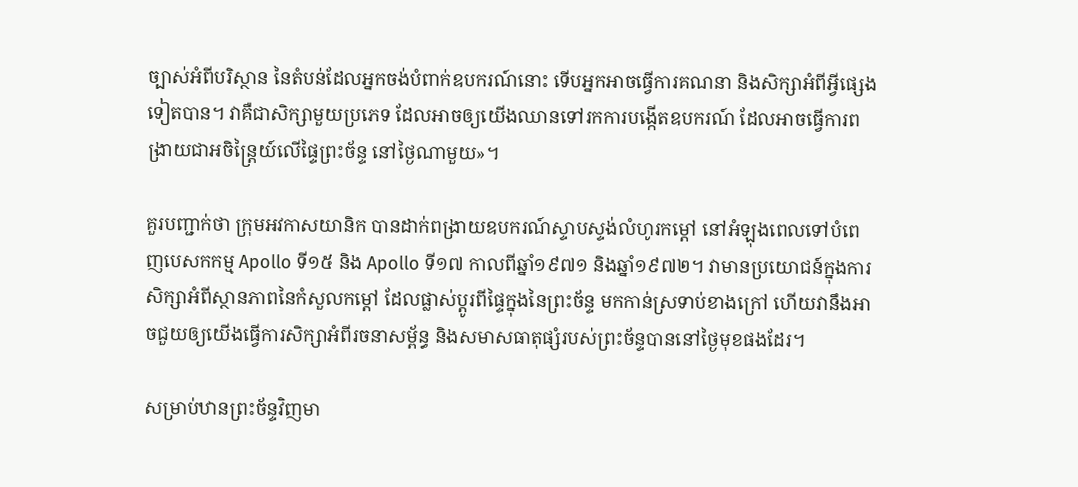ច្បាស់អំពីបរិស្ថាន នៃតំបន់ដែលអ្នកចង់បំពាក់ឧបករណ៍នោះ ទើបអ្នកអាចធ្វើការគណនា និងសិក្សាអំពីអ្វីផ្សេងទៀតបាន។ វាគឺជាសិក្សាមួយប្រភេទ ដែលអាចឲ្យយើងឈានទៅរកការបង្កើតឧបករណ៍ ដែលអាចធ្វើការពង្រាយជាអចិន្ត្រៃយ៍លើផ្ទៃព្រះច័ន្ទ នៅថ្ងៃណាមួយ»។

គួរបញ្ជាក់ថា ក្រុមអវកាសយានិក បានដាក់ពង្រាយឧបករណ៍ស្ទាបស្ទង់លំហូរកម្តៅ នៅអំឡុងពេលទៅបំពេញបេសកកម្ម Apollo ទី១៥ និង Apollo ទី១៧ កាលពីឆ្នាំ១៩៧១ និងឆ្នាំ១៩៧២។ វាមានប្រយោជន៍ក្នុងការសិក្សាអំពីស្ថានភាពនៃកំសួលកម្តៅ ដែលផ្លាស់ប្តូរពីផ្ទៃក្នុងនៃព្រះច័ន្ទ មកកាន់ស្រទាប់ខាងក្រៅ ហើយវានឹងអាចជួយឲ្យយើងធ្វើការសិក្សាអំពីរចនាសម្ព័ន្ធ និងសមាសធាតុផ្សំរបស់ព្រះច័ន្ទបាននៅថ្ងៃមុខផងដែរ។

សម្រាប់ឋានព្រះច័ន្ទវិញមា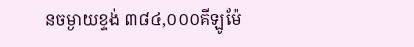នចម្ងាយខ្ទង់ ៣៨៤,០០០គីឡូម៉ែ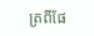ត្រពីផែ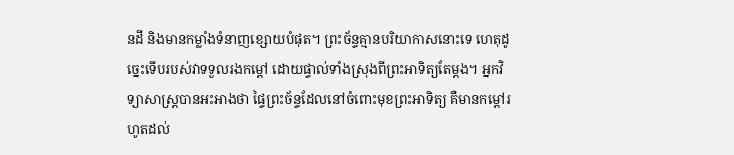នដី និងមានកម្លាំងទំនាញខ្សោយបំផុត។ ព្រះច័ន្ទគ្មានបរិយាកាសនោះទេ ហេតុដូច្នេះទើបរបស់វាទទួលរងកម្តៅ ដោយផ្ទាល់ទាំងស្រុងពីព្រះអាទិត្យតែម្តង។ អ្នកវិទ្យាសាស្ត្របានអះអាងថា ផ្ទៃព្រះច័ន្ទដែលនៅចំពោះមុខព្រះអាទិត្យ គឺមានកម្តៅរហូតដល់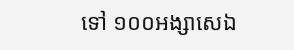ទៅ ១០០អង្សាសេឯ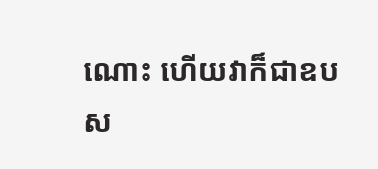ណោះ ហើយវាក៏ជាឧបស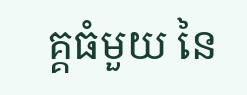គ្គធំមួយ នៃ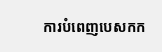ការបំពេញបេសកក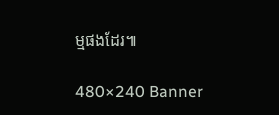ម្មផងដែរ៕

480×240 Banner